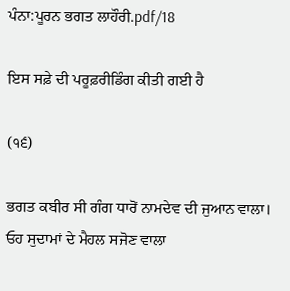ਪੰਨਾ:ਪੂਰਨ ਭਗਤ ਲਾਹੌਰੀ.pdf/18

ਇਸ ਸਫ਼ੇ ਦੀ ਪਰੂਫ਼ਰੀਡਿੰਗ ਕੀਤੀ ਗਈ ਹੈ

(੧੬)

ਭਗਤ ਕਬੀਰ ਸੀ ਗੰਗ ਧਾਰੋਂ ਨਾਮਦੇਵ ਦੀ ਜੁਆਨ ਵਾਲਾ। ਓਹ ਸੁਦਾਮਾਂ ਦੇ ਮੈਹਲ ਸਜੋਣ ਵਾਲਾ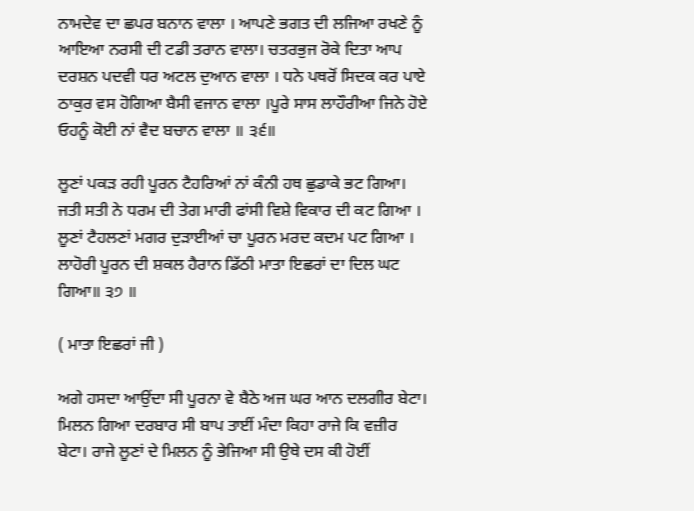ਨਾਮਦੇਵ ਦਾ ਛਪਰ ਬਨਾਨ ਵਾਲਾ । ਆਪਣੇ ਭਗਤ ਦੀ ਲਜਿਆ ਰਖਣੇ ਨੂੰ ਆਇਆ ਨਰਸੀ ਦੀ ਟਡੀ ਤਰਾਨ ਵਾਲਾ। ਚਤਰਭੁਜ ਰੋਕੇ ਦਿਤਾ ਆਪ ਦਰਸ਼ਨ ਪਦਵੀ ਧਰ ਅਟਲ ਦੁਆਨ ਵਾਲਾ । ਧਨੇ ਪਥਰੋਂ ਸਿਦਕ ਕਰ ਪਾਏ ਠਾਕੁਰ ਵਸ ਹੋਗਿਆ ਬੈਸੀ ਵਜਾਨ ਵਾਲਾ ।ਪੂਰੇ ਸਾਸ ਲਾਹੌਰੀਆ ਜਿਨੇ ਹੋਏ ਓਹਨੂੰ ਕੋਈ ਨਾਂ ਵੈਦ ਬਚਾਨ ਵਾਲਾ ॥ ੩੬॥

ਲੂਣਾਂ ਪਕੜ ਰਹੀ ਪੂਰਨ ਟੈਹਰਿਆਂ ਨਾਂ ਕੰਨੀ ਹਥ ਛੁਡਾਕੇ ਭਟ ਗਿਆ। ਜਤੀ ਸਤੀ ਨੇ ਧਰਮ ਦੀ ਤੇਗ ਮਾਰੀ ਫਾਂਸੀ ਵਿਸ਼ੇ ਵਿਕਾਰ ਦੀ ਕਟ ਗਿਆ । ਲੂਣਾਂ ਟੈਹਲਣਾਂ ਮਗਰ ਦੁੜਾਈਆਂ ਚਾ ਪੂਰਨ ਮਰਦ ਕਦਮ ਪਟ ਗਿਆ । ਲਾਹੋਰੀ ਪੂਰਨ ਦੀ ਸ਼ਕਲ ਹੈਰਾਨ ਡਿੱਠੀ ਮਾਤਾ ਇਛਰਾਂ ਦਾ ਦਿਲ ਘਟ ਗਿਆ॥ ੩੭ ॥

( ਮਾਤਾ ਇਛਰਾਂ ਜੀ )

ਅਗੇ ਹਸਦਾ ਆਉਂਦਾ ਸੀ ਪੂਰਨਾ ਵੇ ਬੈਠੇ ਅਜ ਘਰ ਆਨ ਦਲਗੀਰ ਬੇਟਾ। ਮਿਲਨ ਗਿਆ ਦਰਬਾਰ ਸੀ ਬਾਪ ਤਾਈਂ ਮੰਦਾ ਕਿਹਾ ਰਾਜੇ ਕਿ ਵਜ਼ੀਰ ਬੇਟਾ। ਰਾਜੇ ਲੂਣਾਂ ਦੇ ਮਿਲਨ ਨੂੰ ਭੇਜਿਆ ਸੀ ਉਥੇ ਦਸ ਕੀ ਹੋਈਂ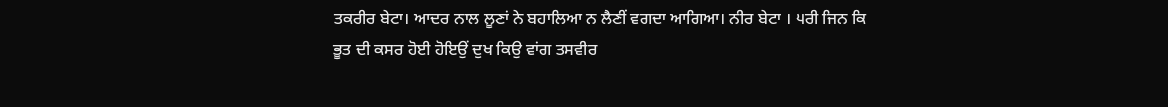ਤਕਰੀਰ ਬੇਟਾ। ਆਦਰ ਨਾਲ ਲੂਣਾਂ ਨੇ ਬਹਾਲਿਆ ਨ ਲੈਣੀਂ ਵਗਦਾ ਆਗਿਆ। ਨੀਰ ਬੇਟਾ । ੫ਰੀ ਜਿਨ ਕਿ ਭੂਤ ਦੀ ਕਸਰ ਹੋਈ ਹੋਇਉਂ ਦੁਖ ਕਿਉ ਵਾਂਗ ਤਸਵੀਰ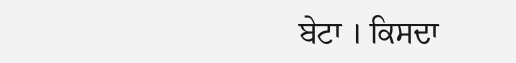ਬੇਟਾ । ਕਿਸਦਾ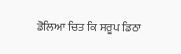ਡੋਲਿਆ ਚਿਤ ਕਿ ਸਰੂਪ ਡਿਠਾ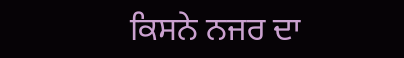ਕਿਸਨੇ ਨਜਰ ਦਾ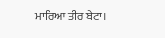ਮਾਰਿਆ ਤੀਰ ਬੇਟਾ।